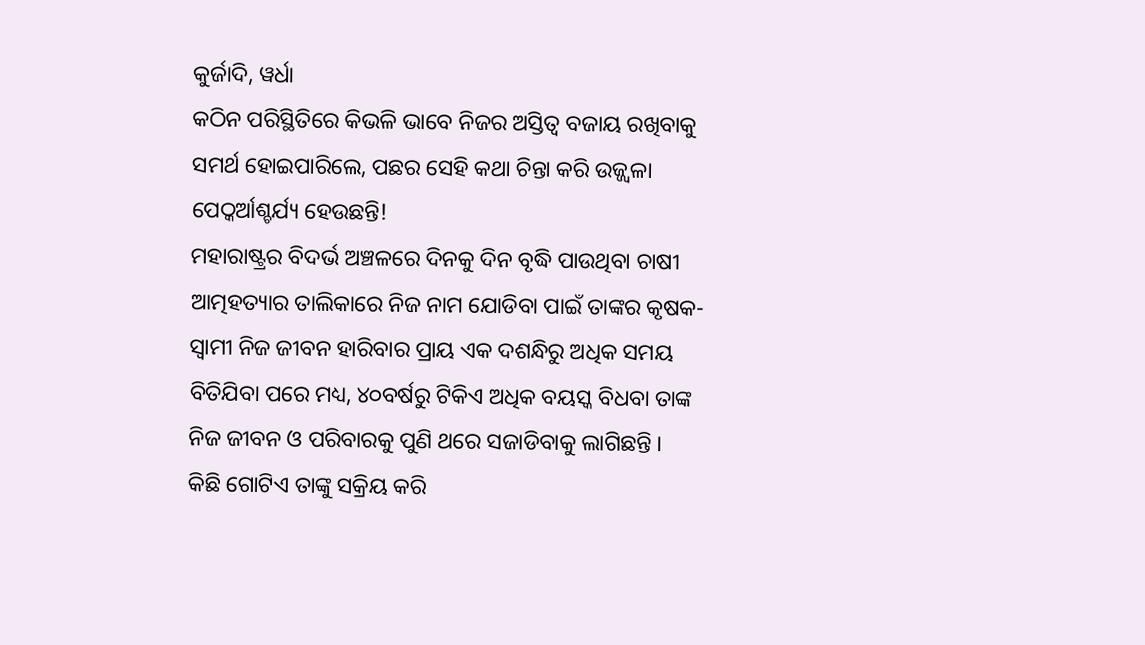କୁର୍ଜାଦି, ୱର୍ଧା
କଠିନ ପରିସ୍ଥିତିରେ କିଭଳି ଭାବେ ନିଜର ଅସ୍ତିତ୍ୱ ବଜାୟ ରଖିବାକୁ ସମର୍ଥ ହୋଇପାରିଲେ, ପଛର ସେହି କଥା ଚିନ୍ତା କରି ଉଜ୍ଜ୍ୱଳା ପେଠ୍କର୍ଆଶ୍ଚର୍ଯ୍ୟ ହେଉଛନ୍ତି!
ମହାରାଷ୍ଟ୍ରର ବିଦର୍ଭ ଅଞ୍ଚଳରେ ଦିନକୁ ଦିନ ବୃଦ୍ଧି ପାଉଥିବା ଚାଷୀ ଆତ୍ମହତ୍ୟାର ତାଲିକାରେ ନିଜ ନାମ ଯୋଡିବା ପାଇଁ ତାଙ୍କର କୃଷକ-ସ୍ୱାମୀ ନିଜ ଜୀବନ ହାରିବାର ପ୍ରାୟ ଏକ ଦଶନ୍ଧିରୁ ଅଧିକ ସମୟ ବିତିଯିବା ପରେ ମଧ୍ୟ, ୪୦ବର୍ଷରୁ ଟିକିଏ ଅଧିକ ବୟସ୍କ ବିଧବା ତାଙ୍କ ନିଜ ଜୀବନ ଓ ପରିବାରକୁ ପୁଣି ଥରେ ସଜାଡିବାକୁ ଲାଗିଛନ୍ତି ।
କିଛି ଗୋଟିଏ ତାଙ୍କୁ ସକ୍ରିୟ କରି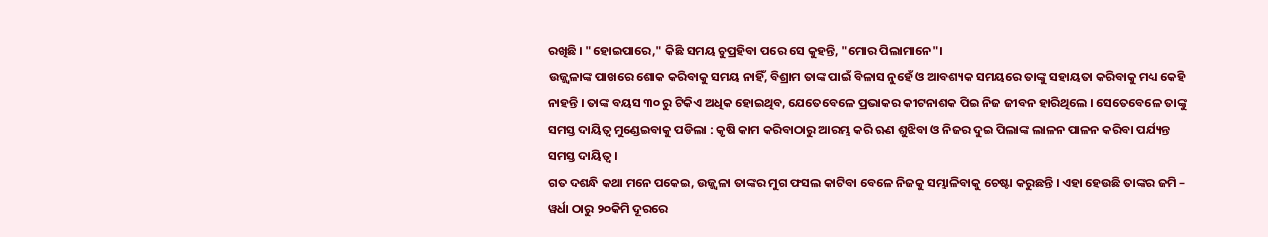ରଖିଛି । "ହୋଇପାରେ," କିଛି ସମୟ ଚୁପ୍ରହିବା ପରେ ସେ କୁହନ୍ତି, "ମୋର ପିଲାମାନେ"।
ଉଜ୍ଜ୍ୱଳାଙ୍କ ପାଖରେ ଶୋକ କରିବାକୁ ସମୟ ନାହିଁ, ବିଶ୍ରାମ ତାଙ୍କ ପାଇଁ ବିଳାସ ନୁହେଁ ଓ ଆବଶ୍ୟକ ସମୟରେ ତାଙ୍କୁ ସହାୟତା କରିବାକୁ ମଧ୍ୟ କେହି ନାହନ୍ତି । ତାଙ୍କ ବୟସ ୩୦ ରୁ ଟିକିଏ ଅଧିକ ହୋଇଥିବ, ଯେତେବେଳେ ପ୍ରଭାକର କୀଟନାଶକ ପିଇ ନିଜ ଜୀବନ ହାରିଥିଲେ । ସେତେବେଳେ ତାଙ୍କୁ ସମସ୍ତ ଦାୟିତ୍ୱ ମୁଣ୍ଡେଇବାକୁ ପଡିଲା : କୃଷି କାମ କରିବାଠାରୁ ଆରମ୍ଭ କରି ଋଣ ଶୁଝିବା ଓ ନିଜର ଦୁଇ ପିଲାଙ୍କ ଲାଳନ ପାଳନ କରିବା ପର୍ଯ୍ୟନ୍ତ ସମସ୍ତ ଦାୟିତ୍ୱ ।
ଗତ ଦଶନ୍ଧି କଥା ମନେ ପକେଇ, ଉଜ୍ଜ୍ୱଳା ତାଙ୍କର ମୁଗ ଫସଲ କାଟିବା ବେଳେ ନିଜକୁ ସମ୍ଭାଳିବାକୁ ଚେଷ୍ଟା କରୁଛନ୍ତି । ଏହା ହେଉଛି ତାଙ୍କର ଜମି – ୱର୍ଧା ଠାରୁ ୨୦କିମି ଦୂରରେ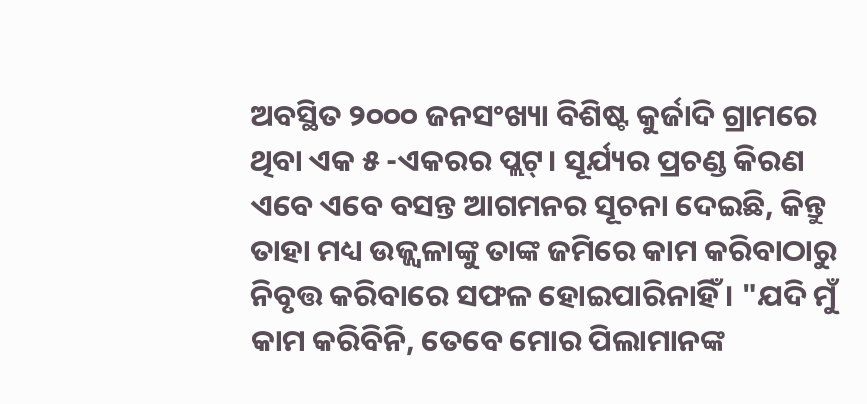ଅବସ୍ଥିତ ୨୦୦୦ ଜନସଂଖ୍ୟା ବିଶିଷ୍ଟ କୁର୍ଜାଦି ଗ୍ରାମରେ ଥିବା ଏକ ୫ -ଏକରର ପ୍ଲଟ୍। ସୂର୍ଯ୍ୟର ପ୍ରଚଣ୍ଡ କିରଣ ଏବେ ଏବେ ବସନ୍ତ ଆଗମନର ସୂଚନା ଦେଇଛି, କିନ୍ତୁ ତାହା ମଧ୍ୟ ଉଜ୍ଜ୍ୱଳାଙ୍କୁ ତାଙ୍କ ଜମିରେ କାମ କରିବାଠାରୁ ନିବୃତ୍ତ କରିବାରେ ସଫଳ ହୋଇପାରିନାହିଁ । "ଯଦି ମୁଁ କାମ କରିବିନି, ତେବେ ମୋର ପିଲାମାନଙ୍କ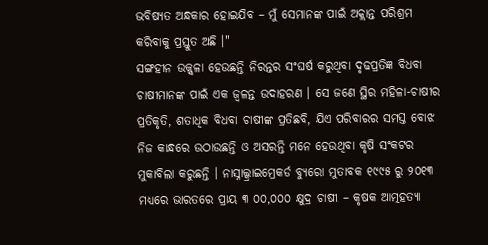ଭବିଷ୍ୟତ ଅନ୍ଧକାର ହୋଇଯିବ – ମୁଁ ସେମାନଙ୍କ ପାଇଁ ଅକ୍ଲାନ୍ତ ପରିଶ୍ରମ କରିବାକୁ ପ୍ରସ୍ତୁତ ଅଛି ।"
ସଙ୍ଗହୀନ ଉଜ୍ଜ୍ୱଳା ହେଉଛନ୍ତି ନିରନ୍ତର ସଂଘର୍ଷ କରୁଥିବା ଦୃଢପ୍ରତିଜ୍ଞ ବିଧବା ଚାଷୀମାନଙ୍କ ପାଇଁ ଏକ ଜ୍ୱଳନ୍ତ ଉଦାହରଣ । ସେ ଜଣେ ସ୍ଥିର ମହିଳା-ଚାଷୀର ପ୍ରତିକୃତି, ଶତାଧିକ ବିଧବା ଚାଷୀଙ୍କ ପ୍ରତିଛବି, ଯିଏ ପରିବାରର ସମସ୍ତ ବୋଝ ନିଜ କାନ୍ଧରେ ଉଠାଉଛନ୍ତି ଓ ଅସରନ୍ତି ମନେ ହେଉଥିବା କୃଷି ସଂକଟର ମୁକାବିଲା କରୁଛନ୍ତି । ନାସ୍ନାଲ୍କ୍ରାଇମ୍ରେକର୍ଡ ବ୍ୟୁରୋ ମୁତାବକ ୧୯୯୫ ରୁ ୨୦୧୩ ମଧ୍ୟରେ ଭାରତରେ ପ୍ରାୟ ୩ ୦୦,୦୦୦ କ୍ଷୁଦ୍ର ଚାଷୀ – କୃଷକ ଆତ୍ମହତ୍ୟା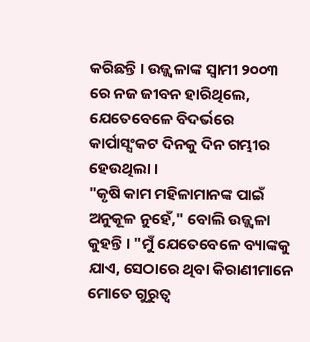କରିଛନ୍ତି । ଉଜ୍ଜ୍ୱଳାଙ୍କ ସ୍ୱାମୀ ୨୦୦୩ ରେ ନଜ ଜୀବନ ହାରିଥିଲେ, ଯେତେବେଳେ ବିଦର୍ଭରେ କାର୍ପାସ୍ସଂକଟ ଦିନକୁ ଦିନ ଗମ୍ଭୀର ହେଉଥିଲା ।
"କୃଷି କାମ ମହିଳାମାନଙ୍କ ପାଇଁ ଅନୁକୂଳ ନୁହେଁ," ବୋଲି ଉଜ୍ଜ୍ୱଳା କୁହନ୍ତି । "ମୁଁ ଯେତେବେଳେ ବ୍ୟାଙ୍କକୁ ଯାଏ, ସେଠାରେ ଥିବା କିରାଣୀମାନେ ମୋତେ ଗୁରୁତ୍ୱ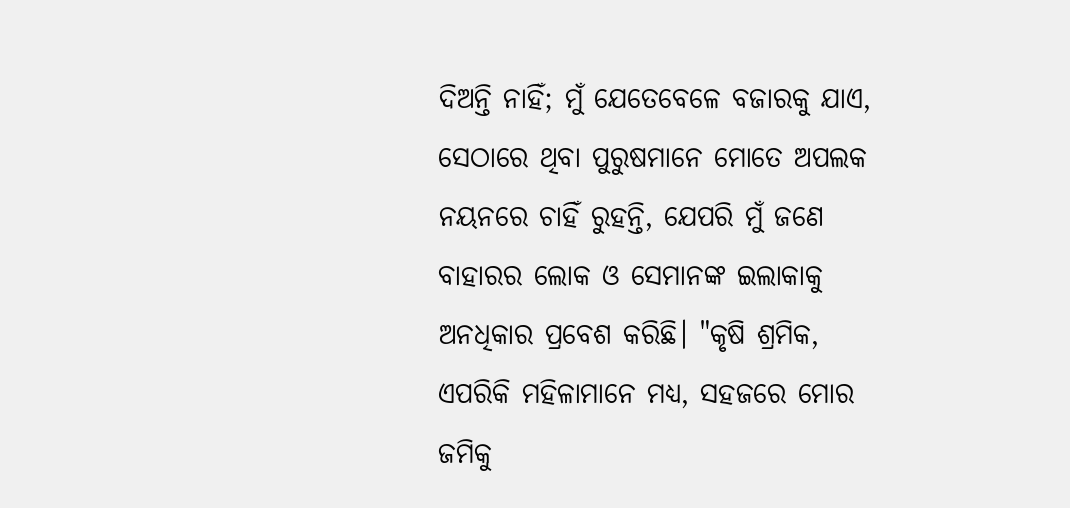ଦିଅନ୍ତି ନାହିଁ; ମୁଁ ଯେତେବେଳେ ବଜାରକୁ ଯାଏ, ସେଠାରେ ଥିବା ପୁରୁଷମାନେ ମୋତେ ଅପଲକ ନୟନରେ ଚାହିଁ ରୁହନ୍ତି, ଯେପରି ମୁଁ ଜଣେ ବାହାରର ଲୋକ ଓ ସେମାନଙ୍କ ଇଲାକାକୁ ଅନଧିକାର ପ୍ରବେଶ କରିଛି। "କୃଷି ଶ୍ରମିକ, ଏପରିକି ମହିଳାମାନେ ମଧ୍ୟ, ସହଜରେ ମୋର ଜମିକୁ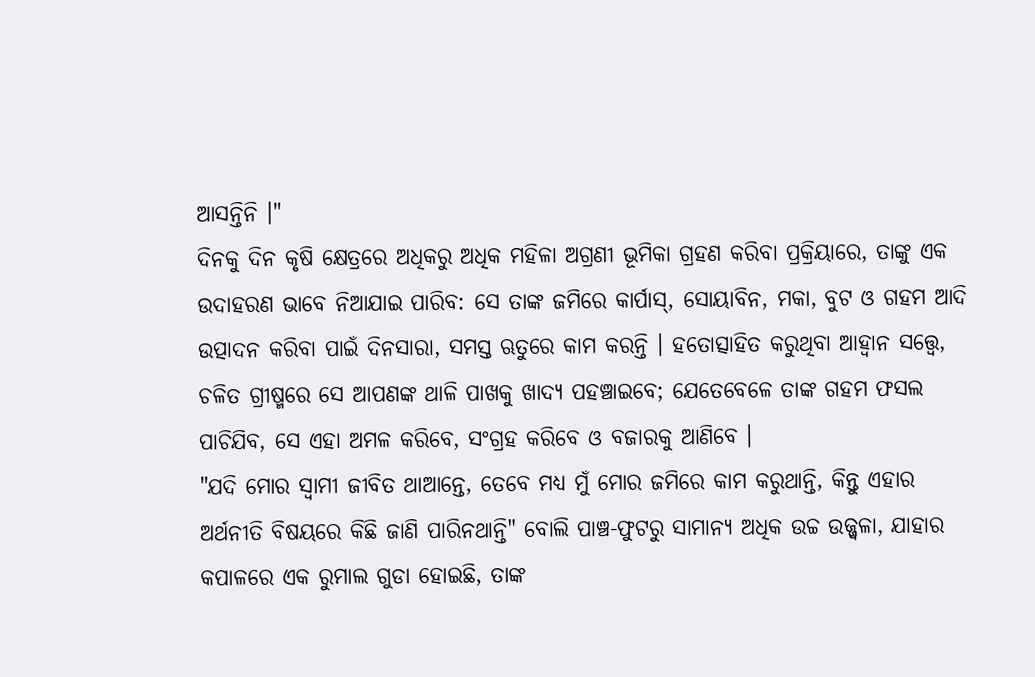ଆସନ୍ତିନି ।"
ଦିନକୁ ଦିନ କୃଷି କ୍ଷେତ୍ରରେ ଅଧିକରୁ ଅଧିକ ମହିଳା ଅଗ୍ରଣୀ ଭୂମିକା ଗ୍ରହଣ କରିବା ପ୍ରକ୍ରିୟାରେ, ତାଙ୍କୁ ଏକ ଉଦାହରଣ ଭାବେ ନିଆଯାଇ ପାରିବ: ସେ ତାଙ୍କ ଜମିରେ କାର୍ପାସ୍, ସୋୟାବିନ, ମକା, ବୁଟ ଓ ଗହମ ଆଦି ଉତ୍ପାଦନ କରିବା ପାଇଁ ଦିନସାରା, ସମସ୍ତ ଋତୁରେ କାମ କରନ୍ତି । ହତୋତ୍ସାହିତ କରୁଥିବା ଆହ୍ୱାନ ସତ୍ତ୍ୱେ, ଚଳିତ ଗ୍ରୀଷ୍ମରେ ସେ ଆପଣଙ୍କ ଥାଳି ପାଖକୁ ଖାଦ୍ୟ ପହଞ୍ଚାଇବେ; ଯେତେବେଳେ ତାଙ୍କ ଗହମ ଫସଲ ପାଚିଯିବ, ସେ ଏହା ଅମଳ କରିବେ, ସଂଗ୍ରହ କରିବେ ଓ ବଜାରକୁ ଆଣିବେ ।
"ଯଦି ମୋର ସ୍ୱାମୀ ଜୀବିତ ଥାଆନ୍ତେ, ତେବେ ମଧ୍ୟ ମୁଁ ମୋର ଜମିରେ କାମ କରୁଥାନ୍ତି, କିନ୍ତୁ ଏହାର ଅର୍ଥନୀତି ବିଷୟରେ କିଛି ଜାଣି ପାରିନଥାନ୍ତି" ବୋଲି ପାଞ୍ଚ-ଫୁଟରୁ ସାମାନ୍ୟ ଅଧିକ ଉଚ୍ଚ ଉଜ୍ଜ୍ୱଳା, ଯାହାର କପାଳରେ ଏକ ରୁମାଲ ଗୁଡା ହୋଇଛି, ତାଙ୍କ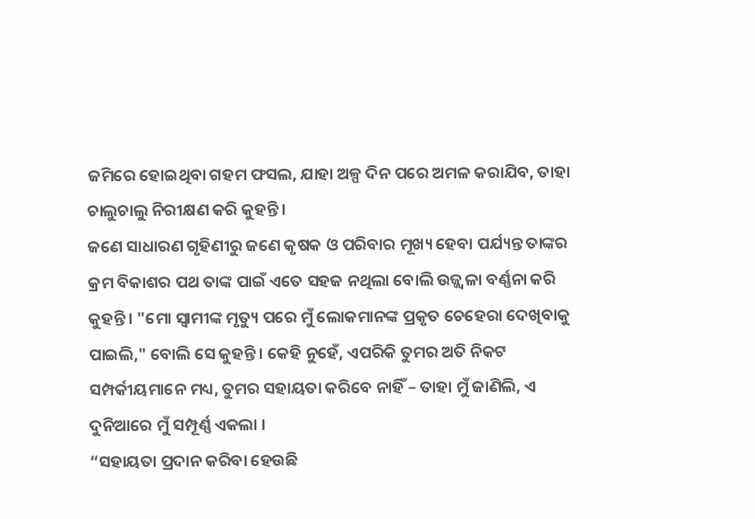ଜମିରେ ହୋଇଥିବା ଗହମ ଫସଲ, ଯାହା ଅଳ୍ପ ଦିନ ପରେ ଅମଳ କରାଯିବ, ତାହା ଚାଲୁଚାଲୁ ନିରୀକ୍ଷଣ କରି କୁହନ୍ତି ।
ଜଣେ ସାଧାରଣ ଗୃହିଣୀରୁ ଜଣେ କୃଷକ ଓ ପରିବାର ମୂଖ୍ୟ ହେବା ପର୍ଯ୍ୟନ୍ତ ତାଙ୍କର କ୍ରମ ବିକାଶର ପଥ ତାଙ୍କ ପାଇଁ ଏତେ ସହଜ ନଥିଲା ବୋଲି ଉଜ୍ଜ୍ୱଳା ବର୍ଣ୍ଣନା କରି କୁହନ୍ତି । "ମୋ ସ୍ୱାମୀଙ୍କ ମୃତ୍ୟୁ ପରେ ମୁଁ ଲୋକମାନଙ୍କ ପ୍ରକୃତ ଚେହେରା ଦେଖିବାକୁ ପାଇଲି," ବୋଲି ସେ କୁହନ୍ତି । କେହି ନୁହେଁ, ଏପରିକି ତୁମର ଅତି ନିକଟ ସମ୍ପର୍କୀୟମାନେ ମଧ୍ୟ, ତୁମର ସହାୟତା କରିବେ ନାହିଁ – ତାହା ମୁଁ ଜାଣିଲି, ଏ ଦୁନିଆରେ ମୁଁ ସମ୍ପୂର୍ଣ୍ଣ ଏକଲା ।
“ସହାୟତା ପ୍ରଦାନ କରିବା ହେଉଛି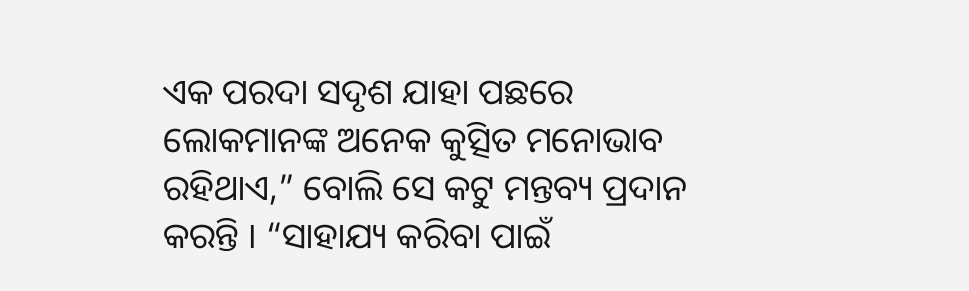ଏକ ପରଦା ସଦୃଶ ଯାହା ପଛରେ ଲୋକମାନଙ୍କ ଅନେକ କୁତ୍ସିତ ମନୋଭାବ ରହିଥାଏ,” ବୋଲି ସେ କଟୁ ମନ୍ତବ୍ୟ ପ୍ରଦାନ କରନ୍ତି । “ସାହାଯ୍ୟ କରିବା ପାଇଁ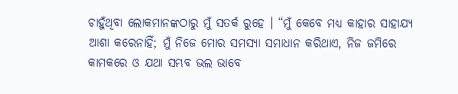ଚାହୁଁଥିବା ଲୋକମାନଙ୍କଠାରୁ ମୁଁ ସତର୍କ ରୁହେ । “ମୁଁ କେବେ ମଧ୍ୟ କାହାର ସାହାଯ୍ୟ ଆଶା କରେନାହିଁ; ମୁଁ ନିଜେ ମୋର ସମସ୍ୟା ସମାଧାନ କରିଥାଏ, ନିଜ ଜମିରେ କାମକରେ ଓ ଯଥା ସମ୍ଭବ ଭଲ ଭାବେ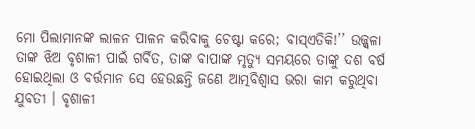ମୋ ପିଲାମାନଙ୍କ ଲାଳନ ପାଳନ କରିବାକୁ ଚେଷ୍ଟା କରେ; ବାସ୍ଏତିକି!’’ ଉଜ୍ଜ୍ୱଳା ତାଙ୍କ ଝିଅ ବୃଶାଳୀ ପାଇଁ ଗର୍ବିତ, ତାଙ୍କ ବାପାଙ୍କ ମୃତ୍ୟୁ ସମୟରେ ତାଙ୍କୁ ଦଶ ବର୍ଷ ହୋଇଥିଲା ଓ ବର୍ତ୍ତମାନ ସେ ହେଉଛନ୍ତି ଜଣେ ଆତ୍ମବିଶ୍ୱାସ ଭରା କାମ କରୁଥିବା ଯୁବତୀ । ବୃଶାଳୀ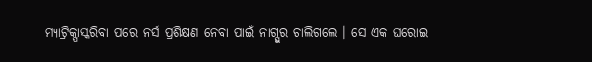ମ୍ୟାଟ୍ରିକ୍ପାସ୍କରିବା ପରେ ନର୍ସ ପ୍ରଶିକ୍ଷଣ ନେବା ପାଇଁ ନାଗ୍ପୁର ଚାଲିଗଲେ । ସେ ଏକ ଘରୋଇ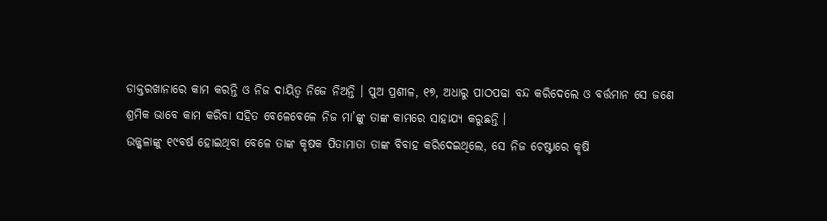ଡାକ୍ତରଖାନାରେ କାମ କରନ୍ତି ଓ ନିଜ ଦାୟିତ୍ୱ ନିଜେ ନିଅନ୍ତି । ପୁଅ ପ୍ରଶୀଳ, ୧୭, ଅଧାରୁ ପାଠପଢା ବନ୍ଦ କରିଦେଲେ ଓ ବର୍ତ୍ତମାନ ସେ ଜଣେ ଶ୍ରମିକ ଭାବେ କାମ କରିବା ସହିତ ବେଳେବେଳେ ନିଜ ମା’ଙ୍କୁ ତାଙ୍କ କାମରେ ସାହାଯ୍ୟ କରୁଛନ୍ତି ।
ଉଜ୍ଜ୍ୱଳାଙ୍କୁ ୧୯ବର୍ଷ ହୋଇଥିବା ବେଳେ ତାଙ୍କ କୃଷକ ପିତାମାତା ତାଙ୍କ ବିବାହ କରିଦେଇଥିଲେ, ସେ ନିଜ ଚେଷ୍ଟାରେ କୃଷି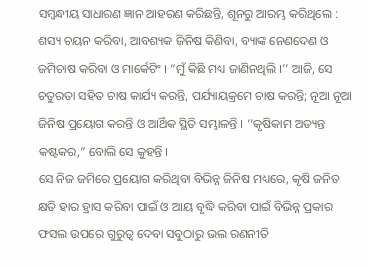ସମ୍ବନ୍ଧୀୟ ସାଧାରଣ ଜ୍ଞାନ ଆହରଣ କରିଛନ୍ତି, ଶୂନରୁ ଆରମ୍ଭ କରିଥିଲେ : ଶସ୍ୟ ଚୟନ କରିବା, ଆବଶ୍ୟକ ଜିନିଷ କିଣିବା, ବ୍ୟାଙ୍କ ନେଣଦେଣ ଓ ଜମିଚାଷ କରିବା ଓ ମାର୍କେଟିଂ । “ମୁଁ କିଛି ମଧ୍ୟ ଜାଣିନଥିଲି ।’’ ଆଜି, ସେ ଚତୁରତା ସହିତ ଚାଷ କାର୍ଯ୍ୟ କରନ୍ତି, ପର୍ଯ୍ୟାୟକ୍ରମେ ଚାଷ କରନ୍ତି; ନୂଆ ନୂଆ ଜିନିଷ ପ୍ରୟୋଗ କରନ୍ତି ଓ ଆର୍ଥିକ ସ୍ଥିତି ସମ୍ଭାଳନ୍ତି । ‘‘କୃଷିକାମ ଅତ୍ୟନ୍ତ କଷ୍ଟକର,” ବୋଲି ସେ କୁହନ୍ତି ।
ସେ ନିଜ ଜମିରେ ପ୍ରୟୋଗ କରିଥିବା ବିଭିନ୍ନ ଜିନିଷ ମଧ୍ୟରେ, କୃଷି ଜନିତ କ୍ଷତି ହାର ହ୍ରାସ କରିବା ପାଇଁ ଓ ଆୟ ବୃଦ୍ଧି କରିବା ପାଇଁ ବିଭିନ୍ନ ପ୍ରକାର ଫସଲ ଉପରେ ଗୁରୁତ୍ୱ ଦେବା ସବୁଠାରୁ ଭଲ ରଣନୀତି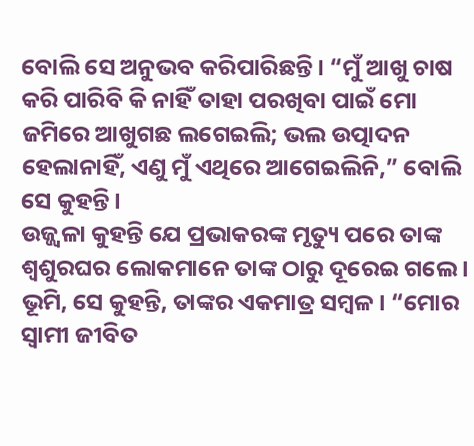ବୋଲି ସେ ଅନୁଭବ କରିପାରିଛନ୍ତି । “ମୁଁ ଆଖୁ ଚାଷ କରି ପାରିବି କି ନାହିଁ ତାହା ପରଖିବା ପାଇଁ ମୋ ଜମିରେ ଆଖୁଗଛ ଲଗେଇଲି; ଭଲ ଉତ୍ପାଦନ ହେଲାନାହିଁ, ଏଣୁ ମୁଁ ଏଥିରେ ଆଗେଇଲିନି,” ବୋଲି ସେ କୁହନ୍ତି ।
ଉଜ୍ଜ୍ୱଳା କୁହନ୍ତି ଯେ ପ୍ରଭାକରଙ୍କ ମୃତ୍ୟୁ ପରେ ତାଙ୍କ ଶ୍ୱଶୁରଘର ଲୋକମାନେ ତାଙ୍କ ଠାରୁ ଦୂରେଇ ଗଲେ । ଭୂମି, ସେ କୁହନ୍ତି, ତାଙ୍କର ଏକମାତ୍ର ସମ୍ବଳ । “ମୋର ସ୍ୱାମୀ ଜୀବିତ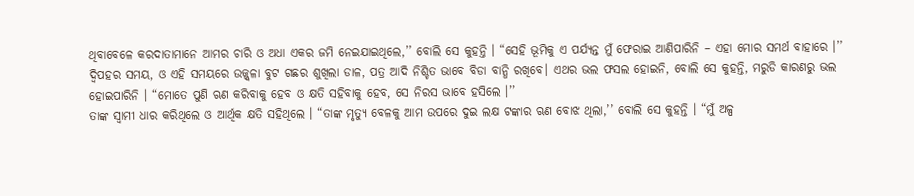ଥିବାବେଳେ କରଦାତାମାନେ ଆମର ଚାରି ଓ ଅଧା ଏକର ଜମି ନେଇଯାଇଥିଲେ,’’ ବୋଲି ସେ କୁହନ୍ତି । “ସେହି ଭୂମିକୁ ଏ ପର୍ଯ୍ୟନ୍ତ ମୁଁ ଫେରାଇ ଆଣିପାରିନି – ଏହା ମୋର ସମର୍ଥ ବାହାରେ ।’’
ଦ୍ୱିପହର ସମୟ, ଓ ଏହି ସମୟରେ ଉଜ୍ଜ୍ୱଳା ବୁଟ ଗଛର ଶୁଖିଲା ଡାଳ, ପତ୍ର ଆଦି ନିଶ୍ଚିତ ଭାବେ ବିଡା ବାନ୍ଧି ରଖିବେ। ଏଥର ଭଲ ଫସଲ ହୋଇନି, ବୋଲି ସେ କୁହନ୍ତି, ମରୁଡି କାରଣରୁ ଭଲ ହୋଇପାରିନି । “ମୋତେ ପୁଣି ଋଣ କରିବାକୁ ହେବ ଓ କ୍ଷତି ସହିବାକୁ ହେବ, ସେ ନିରସ ଭାବେ ହସିଲେ ।’’
ତାଙ୍କ ସ୍ୱାମୀ ଧାର କରିଥିଲେ ଓ ଆର୍ଥିକ କ୍ଷତି ସହିଥିଲେ । “ତାଙ୍କ ମୃତ୍ୟୁ ବେଳକୁ ଆମ ଉପରେ ଦୁଇ ଲକ୍ଷ ଟଙ୍କାର ଋଣ ବୋଝ ଥିଲା,’’ ବୋଲି ସେ କୁହନ୍ତି । “ମୁଁ ଅଳ୍ପ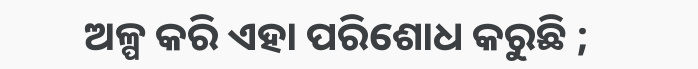ଅଳ୍ପ କରି ଏହା ପରିଶୋଧ କରୁଛି ;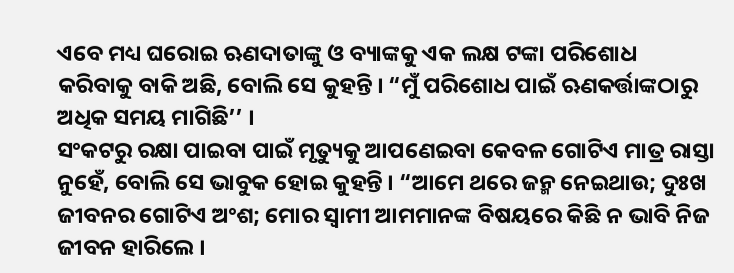ଏବେ ମଧ୍ୟ ଘରୋଇ ଋଣଦାତାଙ୍କୁ ଓ ବ୍ୟାଙ୍କକୁ ଏକ ଲକ୍ଷ ଟଙ୍କା ପରିଶୋଧ କରିବାକୁ ବାକି ଅଛି, ବୋଲି ସେ କୁହନ୍ତି । “ମୁଁ ପରିଶୋଧ ପାଇଁ ଋଣକର୍ତ୍ତାଙ୍କଠାରୁ ଅଧିକ ସମୟ ମାଗିଛି’’ ।
ସଂକଟରୁ ରକ୍ଷା ପାଇବା ପାଇଁ ମୃତ୍ୟୁକୁ ଆପଣେଇବା କେବଳ ଗୋଟିଏ ମାତ୍ର ରାସ୍ତା ନୁହେଁ, ବୋଲି ସେ ଭାବୁକ ହୋଇ କୁହନ୍ତି । “ଆମେ ଥରେ ଜନ୍ମ ନେଇଥାଉ; ଦୁଃଖ ଜୀବନର ଗୋଟିଏ ଅଂଶ; ମୋର ସ୍ୱାମୀ ଆମମାନଙ୍କ ବିଷୟରେ କିଛି ନ ଭାବି ନିଜ ଜୀବନ ହାରିଲେ ।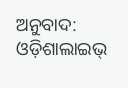ଅନୁବାଦ: ଓଡ଼ିଶାଲାଇଭ୍